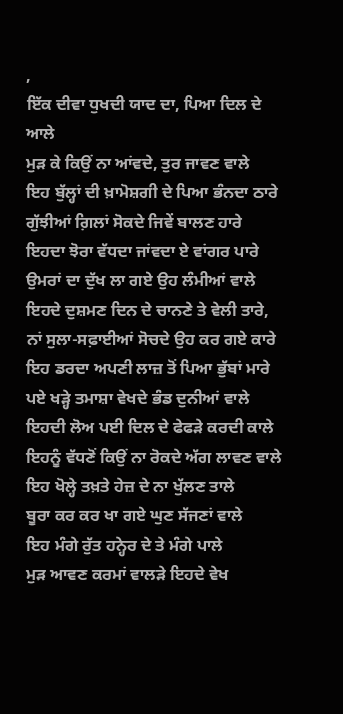,
ਇੱਕ ਦੀਵਾ ਧੁਖਦੀ ਯਾਦ ਦਾ, ਪਿਆ ਦਿਲ ਦੇ ਆਲੇ
ਮੁੜ ਕੇ ਕਿਉਂ ਨਾ ਆਂਵਦੇ, ਤੁਰ ਜਾਵਣ ਵਾਲੇ
ਇਹ ਬੁੱਲ੍ਹਾਂ ਦੀ ਖ਼ਾਮੋਸ਼ਗੀ ਦੇ ਪਿਆ ਭੰਨਦਾ ਠਾਰੇ
ਗੁੱਝੀਆਂ ਗ਼ਿਲਾਂ ਸੋਕਦੇ ਜਿਵੇਂ ਬਾਲਣ ਹਾਰੇ
ਇਹਦਾ ਝੋਰਾ ਵੱਧਦਾ ਜਾਂਵਦਾ ਏ ਵਾਂਗਰ ਪਾਰੇ
ਉਮਰਾਂ ਦਾ ਦੁੱਖ ਲਾ ਗਏ ਉਹ ਲੰਮੀਆਂ ਵਾਲੇ
ਇਹਦੇ ਦੁਸ਼ਮਣ ਦਿਨ ਦੇ ਚਾਨਣੇ ਤੇ ਵੇਲੀ ਤਾਰੇ,
ਨਾਂ ਸੁਲਾ-ਸਫ਼ਾਈਆਂ ਸੋਚਦੇ ਉਹ ਕਰ ਗਏ ਕਾਰੇ
ਇਹ ਡਰਦਾ ਅਪਣੀ ਲਾਜ਼ ਤੋਂ ਪਿਆ ਭੁੱਬਾਂ ਮਾਰੇ
ਪਏ ਖੜ੍ਹੇ ਤਮਾਸ਼ਾ ਵੇਖਦੇ ਭੰਡ ਦੁਨੀਆਂ ਵਾਲੇ
ਇਹਦੀ ਲੋਅ ਪਈ ਦਿਲ ਦੇ ਫੇਫੜੇ ਕਰਦੀ ਕਾਲੇ
ਇਹਨੂੰ ਵੱਧਣੋਂ ਕਿਉਂ ਨਾ ਰੋਕਦੇ ਅੱਗ ਲਾਵਣ ਵਾਲੇ
ਇਹ ਖੋਲ੍ਹੇ ਤਖ਼ਤੇ ਹੇਜ਼ ਦੇ ਨਾ ਖੁੱਲਣ ਤਾਲੇ
ਬੂਰਾ ਕਰ ਕਰ ਖਾ ਗਏ ਘੁਣ ਸੱਜਣਾਂ ਵਾਲੇ
ਇਹ ਮੰਗੇ ਰੁੱਤ ਹਨ੍ਹੇਰ ਦੇ ਤੇ ਮੰਗੇ ਪਾਲੇ
ਮੁੜ ਆਵਣ ਕਰਮਾਂ ਵਾਲੜੇ ਇਹਦੇ ਵੇਖ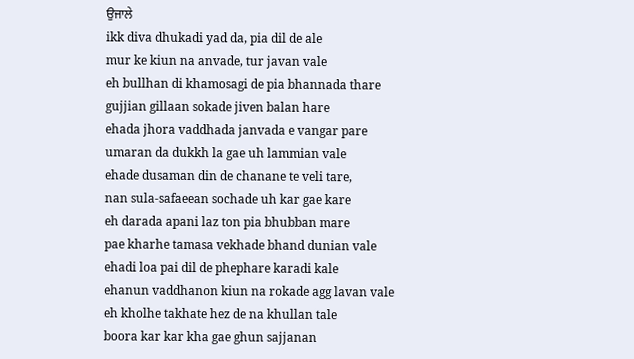ਉਜਾਲੇ
ikk diva dhukadi yad da, pia dil de ale
mur ke kiun na anvade, tur javan vale
eh bullhan di khamosagi de pia bhannada thare
gujjian gillaan sokade jiven balan hare
ehada jhora vaddhada janvada e vangar pare
umaran da dukkh la gae uh lammian vale
ehade dusaman din de chanane te veli tare,
nan sula-safaeean sochade uh kar gae kare
eh darada apani laz ton pia bhubban mare
pae kharhe tamasa vekhade bhand dunian vale
ehadi loa pai dil de phephare karadi kale
ehanun vaddhanon kiun na rokade agg lavan vale
eh kholhe takhate hez de na khullan tale
boora kar kar kha gae ghun sajjanan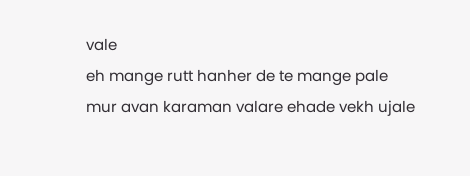vale
eh mange rutt hanher de te mange pale
mur avan karaman valare ehade vekh ujale